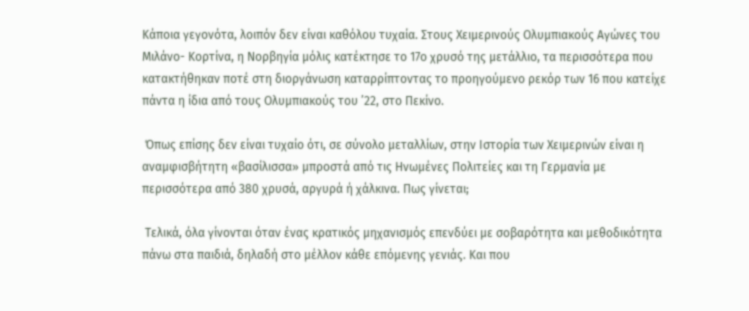Κάποια γεγονότα, λοιπόν δεν είναι καθόλου τυχαία. Στους Χειμερινούς Ολυμπιακούς Αγώνες του Μιλάνο- Κορτίνα, η Νορβηγία μόλις κατέκτησε το 17ο χρυσό της μετάλλιο, τα περισσότερα που κατακτήθηκαν ποτέ στη διοργάνωση καταρρίπτοντας το προηγούμενο ρεκόρ των 16 που κατείχε πάντα η ίδια από τους Ολυμπιακούς του ’22, στο Πεκίνο.

 Όπως επίσης δεν είναι τυχαίο ότι, σε σύνολο μεταλλίων, στην Ιστορία των Χειμερινών είναι η αναμφισβήτητη «βασίλισσα» μπροστά από τις Ηνωμένες Πολιτείες και τη Γερμανία με περισσότερα από 380 χρυσά, αργυρά ή χάλκινα. Πως γίνεται;

 Τελικά, όλα γίνονται όταν ένας κρατικός μηχανισμός επενδύει με σοβαρότητα και μεθοδικότητα πάνω στα παιδιά, δηλαδή στο μέλλον κάθε επόμενης γενιάς. Και που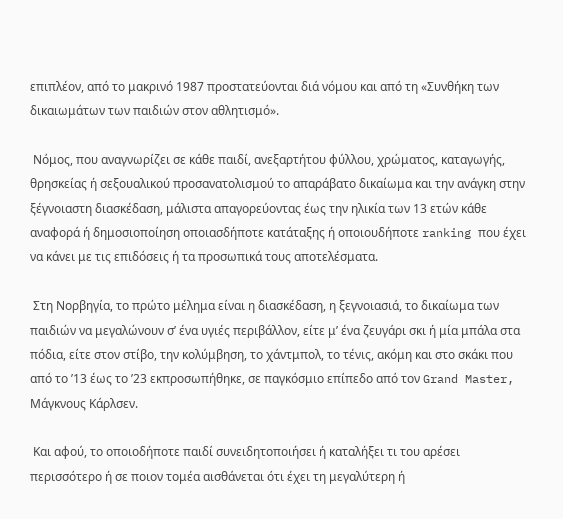επιπλέον, από το μακρινό 1987 προστατεύονται διά νόμου και από τη «Συνθήκη των δικαιωμάτων των παιδιών στον αθλητισμό».

 Νόμος, που αναγνωρίζει σε κάθε παιδί, ανεξαρτήτου φύλλου, χρώματος, καταγωγής, θρησκείας ή σεξουαλικού προσανατολισμού το απαράβατο δικαίωμα και την ανάγκη στην ξέγνοιαστη διασκέδαση, μάλιστα απαγορεύοντας έως την ηλικία των 13 ετών κάθε αναφορά ή δημοσιοποίηση οποιασδήποτε κατάταξης ή οποιουδήποτε ranking που έχει να κάνει με τις επιδόσεις ή τα προσωπικά τους αποτελέσματα.

 Στη Νορβηγία, το πρώτο μέλημα είναι η διασκέδαση, η ξεγνοιασιά, το δικαίωμα των παιδιών να μεγαλώνουν σ’ ένα υγιές περιβάλλον, είτε μ’ ένα ζευγάρι σκι ή μία μπάλα στα πόδια, είτε στον στίβο, την κολύμβηση, το χάντμπολ, το τένις, ακόμη και στο σκάκι που από το ’13 έως το ’23 εκπροσωπήθηκε, σε παγκόσμιο επίπεδο από τον Grand Master, Μάγκνους Κάρλσεν.

 Και αφού, το οποιοδήποτε παιδί συνειδητοποιήσει ή καταλήξει τι του αρέσει περισσότερο ή σε ποιον τομέα αισθάνεται ότι έχει τη μεγαλύτερη ή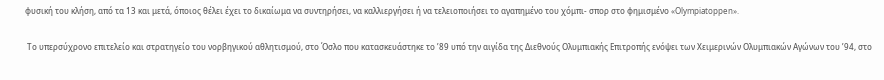φυσική του κλήση, από τα 13 και μετά, όποιος θέλει έχει το δικαίωμα να συντηρήσει, να καλλιεργήσει ή να τελειοποιήσει το αγαπημένο του χόμπι- σπορ στο φημισμένο «Olympiatoppen».

 Το υπερσύχρονο επιτελείο και στρατηγείο του νορβηγικού αθλητισμού, στο Όσλο που κατασκευάστηκε το ’89 υπό την αιγίδα της Διεθνούς Ολυμπιακής Επιτροπής ενόψει των Χειμερινών Ολυμπιακών Αγώνων του ’94, στο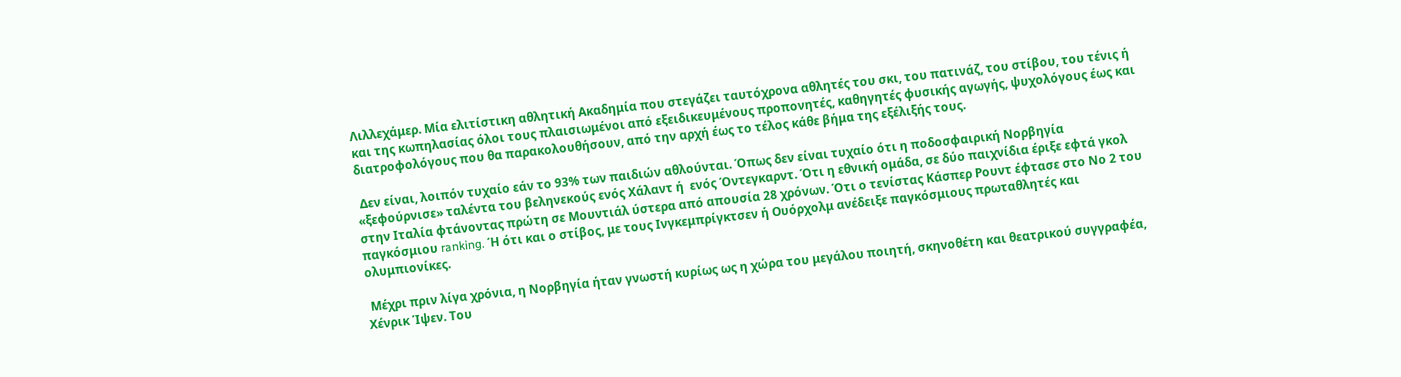Λιλλεχάμερ. Μία ελιτίστικη αθλητική Ακαδημία που στεγάζει ταυτόχρονα αθλητές του σκι, του πατινάζ, του στίβου, του τένις ή και της κωπηλασίας όλοι τους πλαισιωμένοι από εξειδικευμένους προπονητές, καθηγητές φυσικής αγωγής, ψυχολόγους έως και διατροφολόγους που θα παρακολουθήσουν, από την αρχή έως το τέλος κάθε βήμα της εξέλιξής τους.

 Δεν είναι, λοιπόν τυχαίο εάν το 93% των παιδιών αθλούνται. Όπως δεν είναι τυχαίο ότι η ποδοσφαιρική Νορβηγία «ξεφούρνισε» ταλέντα του βεληνεκούς ενός Χάλαντ ή  ενός Όντεγκαρντ. Ότι η εθνική ομάδα, σε δύο παιχνίδια έριξε εφτά γκολ στην Ιταλία φτάνοντας πρώτη σε Μουντιάλ ύστερα από απουσία 28 χρόνων. Ότι ο τενίστας Κάσπερ Ρουντ έφτασε στο Νο 2 του παγκόσμιου ranking. Ή ότι και ο στίβος, με τους Ινγκεμπρίγκτσεν ή Ουόρχολμ ανέδειξε παγκόσμιους πρωταθλητές και ολυμπιονίκες.

 Μέχρι πριν λίγα χρόνια, η Νορβηγία ήταν γνωστή κυρίως ως η χώρα του μεγάλου ποιητή, σκηνοθέτη και θεατρικού συγγραφέα, Χένρικ Ίψεν. Του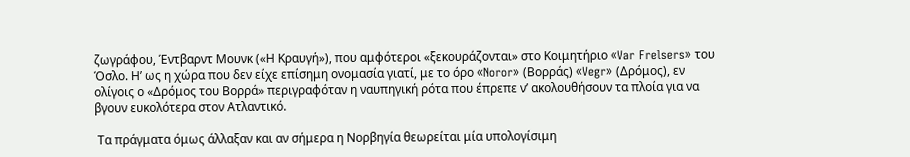ζωγράφου, Έντβαρντ Μουνκ («Η Κραυγή»), που αμφότεροι «ξεκουράζονται» στο Κοιμητήριο «Var Frelsers» του Όσλο. Η’ ως η χώρα που δεν είχε επίσημη ονομασία γιατί, με το όρο «Noror» (Βορράς) «Vegr» (Δρόμος), εν ολίγοις ο «Δρόμος του Βορρά» περιγραφόταν η ναυπηγική ρότα που έπρεπε ν’ ακολουθήσουν τα πλοία για να βγουν ευκολότερα στον Ατλαντικό.

 Τα πράγματα όμως άλλαξαν και αν σήμερα η Νορβηγία θεωρείται μία υπολογίσιμη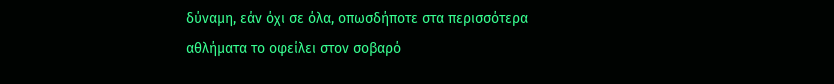δύναμη, εάν όχι σε όλα, οπωσδήποτε στα περισσότερα αθλήματα το οφείλει στον σοβαρό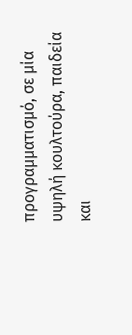προγραμματισμό, σε μία υψηλή κουλτούρα, παιδεία και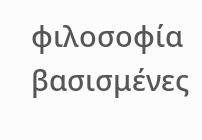φιλοσοφία βασισμένες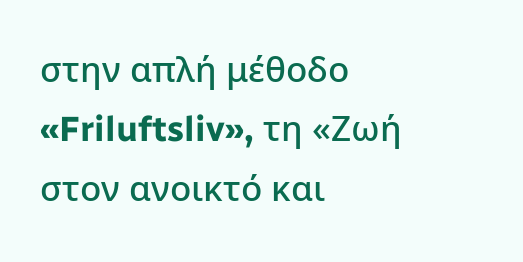στην απλή μέθοδο «Friluftsliv», τη «Ζωή στον ανοικτό και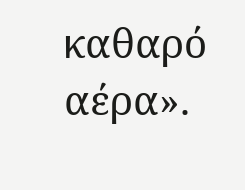καθαρό αέρα».